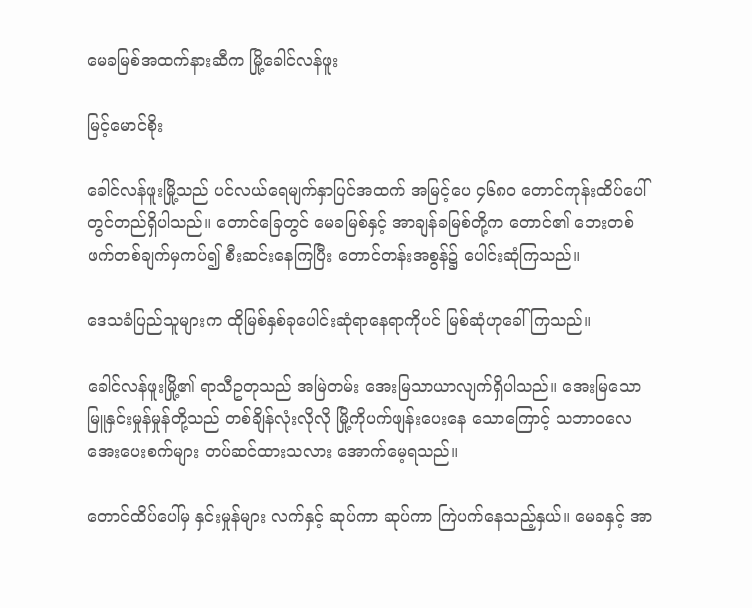မေခမြစ်အထက်နားဆီက မြို့ခေါင်လန်ဖူး

မြင့်မောင်စိုး

ခေါင်လန်ဖူးမြို့သည် ပင်လယ်ရေမျက်နှာပြင်အထက် အမြင့်ပေ ၄၆၈၀ တောင်ကုန်းထိပ်ပေါ်တွင်တည်ရှိပါသည်။ တောင်ခြေတွင် မေခမြစ်နှင့် အာချန်ခမြစ်တို့က တောင်၏ ဘေးတစ်ဖက်တစ်ချက်မှကပ်၍ စီးဆင်းနေကြပြီး တောင်တန်းအစွန်၌ ပေါင်းဆုံကြသည်။

ဒေသခံပြည်သူများက ထိုမြစ်နှစ်ခုပေါင်းဆုံရာနေရာကိုပင် မြစ်ဆုံဟုခေါ်ကြသည်။

ခေါင်လန်ဖူးမြို့၏ ရာသီဥတုသည် အမြဲတမ်း အေးမြသာယာလျက်ရှိပါသည်။ အေးမြသော မြူနှင်းမှုန်မှုန်တို့သည် တစ်ချိန်လုံးလိုလို မြို့ကိုပက်ဖျန်းပေးနေ သောကြောင့် သဘာဝလေအေးပေးစက်များ တပ်ဆင်ထားသလား အောက်မေ့ရသည်။

တောင်ထိပ်ပေါ်မှ နှင်းမှုန်များ လက်နှင့် ဆုပ်ကာ ဆုပ်ကာ ကြဲပက်နေသည့်နှယ်။ မေခနှင့် အာ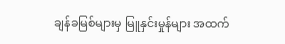ချန်ခမြစ်များမှ မြူနှင်းမှုန်များ အထက်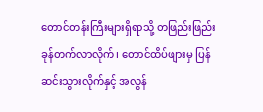တောင်တန်းကြီးများရှိရာသို့ တဖြည်းဖြည်း ခုန်တက်လာလိုက်၊ တောင်ထိပ်ဖျားမှ ပြန်ဆင်းသွားလိုက်နှင့် အလွန်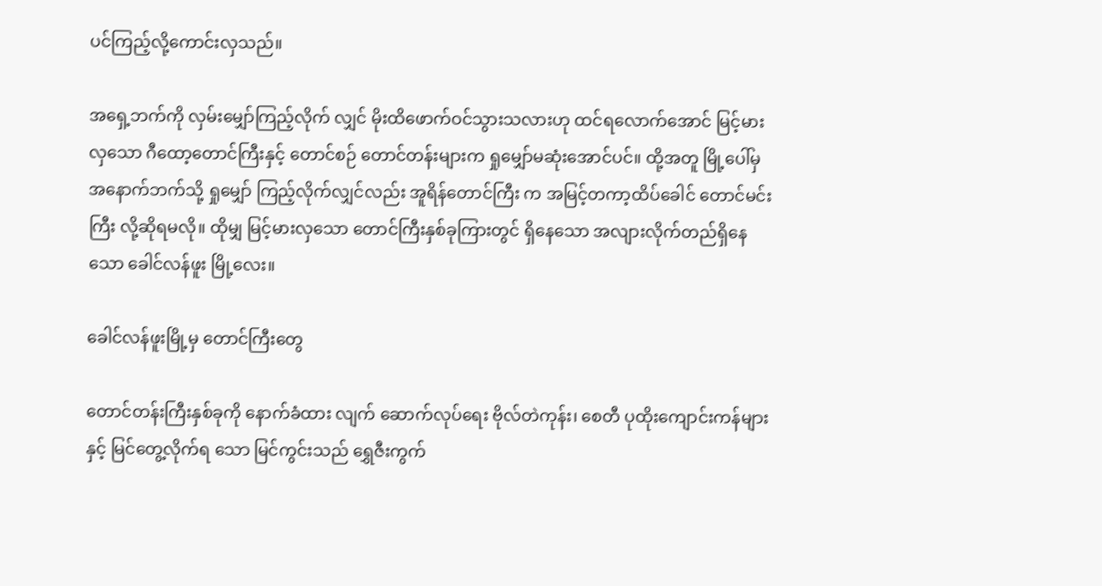ပင်ကြည့်လို့ကောင်းလှသည်။

အရှေ့ဘက်ကို လှမ်းမျှော်ကြည့်လိုက် လျှင် မိုးထိဖောက်ဝင်သွားသလားဟု ထင်ရလောက်အောင် မြင့်မားလှသော ဂီထော့တောင်ကြီးနှင့် တောင်စဉ် တောင်တန်းများက ရှုမျှော်မဆုံးအောင်ပင်။ ထို့အတူ မြို့ပေါ်မှ အနောက်ဘက်သို့ ရှုမျှော် ကြည့်လိုက်လျှင်လည်း အူရိန်တောင်ကြီး က အမြင့်တကာ့ထိပ်ခေါင် တောင်မင်းကြီး လို့ဆိုရမလို။ ထိုမျှ မြင့်မားလှသော တောင်ကြီးနှစ်ခုကြားတွင် ရှိနေသော အလျားလိုက်တည်ရှိနေသော ခေါင်လန်ဖူး မြို့လေး။

ခေါင်လန်ဖူးမြို့မှ တောင်ကြီးတွေ

တောင်တန်းကြီးနှစ်ခုကို နောက်ခံထား လျက် ဆောက်လုပ်ရေး ဗိုလ်တဲကုန်း၊ စေတီ ပုထိုးကျောင်းကန်များနှင့် မြင်တွေ့လိုက်ရ သော မြင်ကွင်းသည် ရွှေဇီးကွက်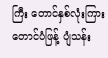ကြီး တောင်နှစ်လုံးကြား တောင်ပံဖြန့် ပျံသန်း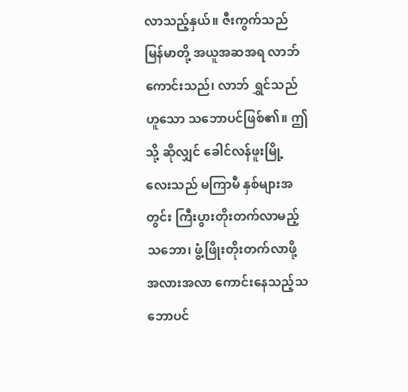လာသည့်နှယ်။ ဇီးကွက်သည် မြန်မာတို့ အယူအဆအရ လာဘ်ကောင်းသည်၊ လာဘ် ရွှင်သည်ဟူသော သဘောပင်ဖြစ်၏။ ဤသို့ ဆိုလျှင် ခေါင်လန်ဖူးမြို့လေးသည် မကြာမီ နှစ်များအတွင်း ကြီးပွားတိုးတက်လာမည့် သဘော၊ ဖွံ့ဖြိုးတိုးတက်လာဖို့ အလားအလာ ကောင်းနေသည့်သဘောပင်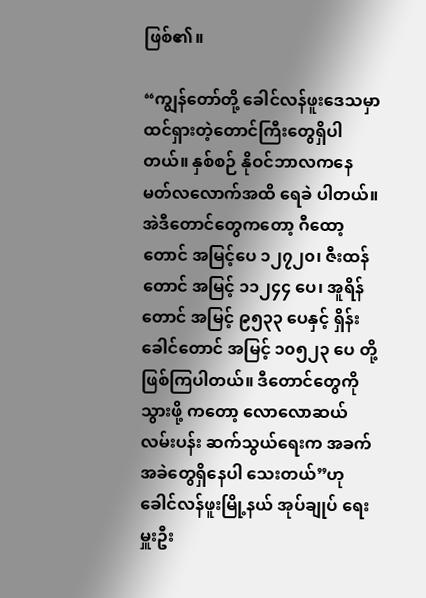ဖြစ်၏။

“ကျွန်တော်တို့ ခေါင်လန်ဖူးဒေသမှာ ထင်ရှားတဲ့တောင်ကြီးတွေရှိပါတယ်။ နှစ်စဉ် နိုဝင်ဘာလကနေ မတ်လလောက်အထိ ရေခဲ ပါတယ်။ အဲဒီတောင်တွေကတော့ ဂီထော့ တောင် အမြင့်ပေ ၁၂၇၂၀၊ ဇီးထန်တောင် အမြင့် ၁၁၂၄၄ ပေ၊ အူရိန်တောင် အမြင့် ၉၅၃၃ ပေနှင့် ရှိန်းခေါင်တောင် အမြင့် ၁၀၅၂၃ ပေ တို့ဖြစ်ကြပါတယ်။ ဒီတောင်တွေကိုသွားဖို့ ကတော့ လောလောဆယ် လမ်းပန်း ဆက်သွယ်ရေးက အခက်အခဲတွေရှိနေပါ သေးတယ်”ဟု ခေါင်လန်ဖူးမြို့နယ် အုပ်ချုပ် ရေးမှူးဦး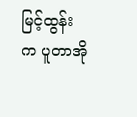မြင့်ထွန်းက ပူတာအို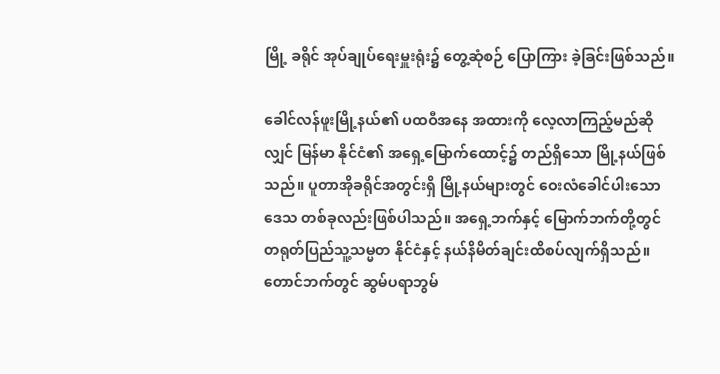မြို့ ခရိုင် အုပ်ချုပ်ရေးမှူးရုံး၌ တွေ့ဆုံစဉ် ပြောကြား ခဲ့ခြင်းဖြစ်သည်။

ခေါင်လန်ဖူးမြို့နယ်၏ ပထဝီအနေ အထားကို လေ့လာကြည့်မည်ဆိုလျှင် မြန်မာ နိုင်ငံ၏ အရှေ့မြောက်ထောင့်၌ တည်ရှိသော မြို့နယ်ဖြစ်သည်။ ပူတာအိုခရိုင်အတွင်းရှိ မြို့နယ်များတွင် ဝေးလံခေါင်ပါးသော ဒေသ တစ်ခုလည်းဖြစ်ပါသည်။ အရှေ့ဘက်နှင့် မြောက်ဘက်တို့တွင် တရုတ်ပြည်သူ့သမ္မတ နိုင်ငံနှင့် နယ်နိမိတ်ချင်းထိစပ်လျက်ရှိသည်။ တောင်ဘက်တွင် ဆွမ်ပရာဘွမ်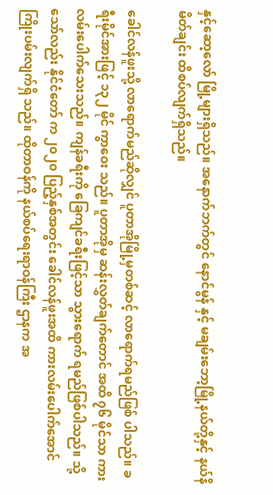နှင့်ဆော့လော် မြို့များရှိသည်။ အနောက်ဘက်တွင် နောင်မွန် နှင့် မချမ်းဘော့မြို့နယ်တို့နှင့် နယ်နိမိတ်ချင်း ထိစပ်လျက်ရှိသည်။

ခေါင်လန်ဖူးသို့ လာရောက်မည်ဆိုလျှင် ပူတာအိုမြို့မှတစ်ဆင့် လာရောက်ရမည်ဖြစ် ပါသည်။ ခရီးမိုင်အားဖြင့် ၁၃၂ မိုင် ကွာဝေး သည်။ ပူတာအိုမှ ဆန်းလွှတ်ချက်တောင် အထိ ၇၆ မိုင်သာ ကားလမ်းပေါက်သေးသည်။ ကျန်ခရီးကို ခြေကျင်ခရီးဖြင့်သာ သွားရောက် ရမည်ဖြစ်ပါသည်။ သို့သော်လည်း နိုင်ငံတော် က ၂၀၂၀ ပြည့်နှစ်အတွင်း ခေါင်လန်ဖူးအထိ ကားလမ်းပေါက်အောင် ကြိုးပမ်းလျက်ရှိ သည်။ ထိုတာဝန်ကို နယ်စပ်ရေးရာဝန်ကြီး ဌာနက အ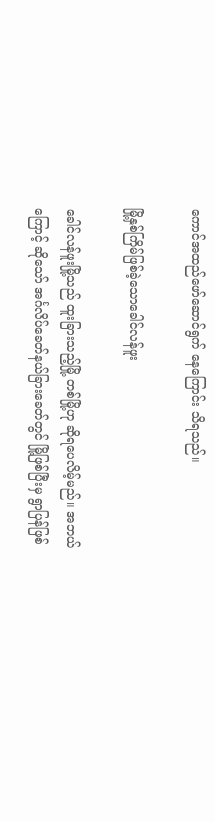ကောင်အထည်ဖော်ဆောင်ရွက် နေကြောင်း သိရသည်။

မြို့နှစ်ကြိမ်ဖြစ်ခဲ့သောခေါင်လန်ဖူး

ခေါင်လန်ဖူးမြို့သည် ထူးခြားသည့်မြို့ တစ်မြို့ဟု ဆိုရပေလိမ့်မည်။ အဘယ်ကြောင့် ဆိုသော် အင်္ဂလိပ်ခေတ်နယ်ခြားခေတ်တွင် မြို့ဖြစ်ပြီးမှ ရွာပြန်ဖြစ်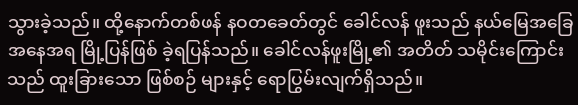သွားခဲ့သည်။ ထို့နောက်တစ်ဖန် နဝတခေတ်တွင် ခေါင်လန် ဖူးသည် နယ်မြေအခြေအနေအရ မြို့ပြန်ဖြစ် ခဲ့ရပြန်သည်။ ခေါင်လန်ဖူးမြို့၏ အတိတ် သမိုင်းကြောင်းသည် ထူးခြားသော ဖြစ်စဉ် များနှင့် ရောပြွမ်းလျက်ရှိသည်။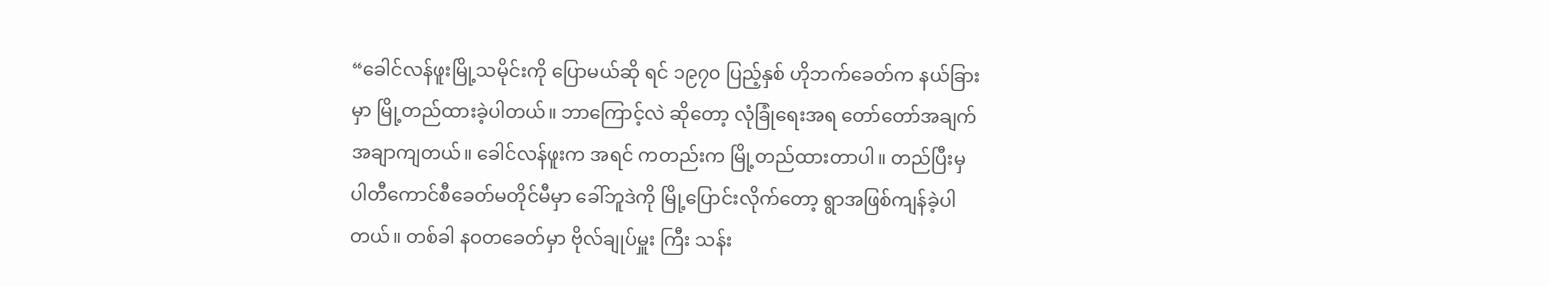“ခေါင်လန်ဖူးမြို့သမိုင်းကို ပြောမယ်ဆို ရင် ၁၉၇၀ ပြည့်နှစ် ဟိုဘက်ခေတ်က နယ်ခြား မှာ မြို့တည်ထားခဲ့ပါတယ်။ ဘာကြောင့်လဲ ဆိုတော့ လုံခြုံရေးအရ တော်တော်အချက် အချာကျတယ်။ ခေါင်လန်ဖူးက အရင် ကတည်းက မြို့တည်ထားတာပါ။ တည်ပြီးမှ ပါတီကောင်စီခေတ်မတိုင်မီမှာ ခေါ်ဘူဒဲကို မြို့ပြောင်းလိုက်တော့ ရွာအဖြစ်ကျန်ခဲ့ပါ တယ်။ တစ်ခါ နဝတခေတ်မှာ ဗိုလ်ချုပ်မှူး ကြီး သန်း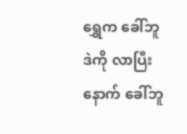ရွှေက ခေါ်ဘူဒဲကို လာပြီးနောက် ခေါ်ဘူ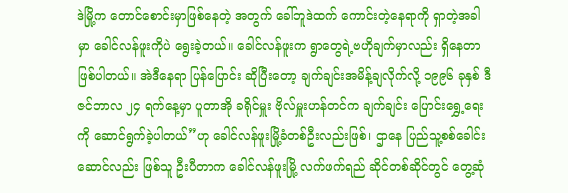ဒဲမြို့က တောင်စောင်းမှာဖြစ်နေတဲ့ အတွက် ခေါ်ဘူဒဲထက် ကောင်းတဲ့နေရာကို ရှာတဲ့အခါမှာ ခေါင်လန်ဖူးကိုပဲ ရွေးခဲ့တယ်။ ခေါင်လန်ဖူးက ရွာတွေရဲ့ဗဟိုချက်မှာလည်း ရှိနေတာဖြစ်ပါတယ်။ အဲဒီနေရာ ပြန်ပြောင်း ဆိုပြီးတော့ ချက်ချင်းအမိန့်ချလိုက်လို့ ၁၉၉၆ ခုနှစ် ဒီဇင်ဘာလ ၂၄ ရက်နေ့မှာ ပူတာအို ခရိုင်မှူး ဗိုလ်မှူးဟန်တင်က ချက်ချင်း ပြောင်းရွှေ့ရေးကို ဆောင်ရွက်ခဲ့ပါတယ်”ဟု ခေါင်လန်ဖူးမြို့ခံတစ်ဦးလည်းဖြစ်၊ ဌာနေ ပြည်သူ့စစ်ခေါင်းဆောင်လည်း ဖြစ်သူ ဦးပီတာက ခေါင်လန်ဖူးမြို့ လက်ဖက်ရည် ဆိုင်တစ်ဆိုင်တွင် တွေ့ဆုံ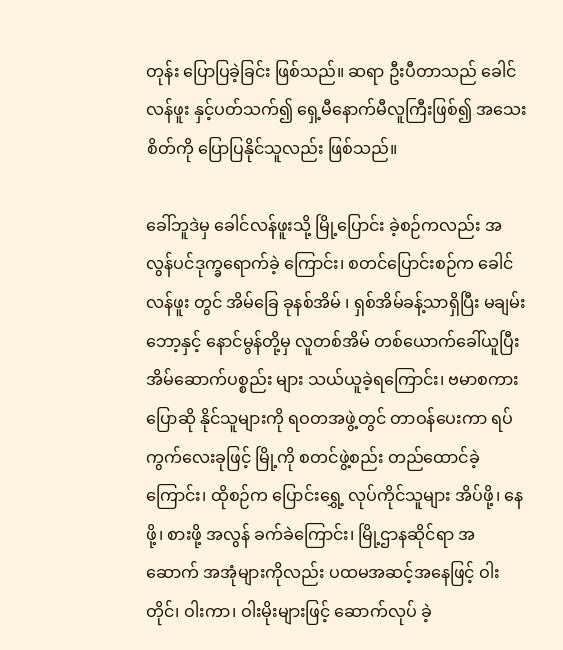တုန်း ပြောပြခဲ့ခြင်း ဖြစ်သည်။ ဆရာ ဦးပီတာသည် ခေါင်လန်ဖူး နှင့်ပတ်သက်၍ ရှေ့မီနောက်မီလူကြီးဖြစ်၍ အသေးစိတ်ကို ပြောပြနိုင်သူလည်း ဖြစ်သည်။

ခေါ်ဘူဒဲမှ ခေါင်လန်ဖူးသို့ မြို့ပြောင်း ခဲ့စဉ်ကလည်း အလွန်ပင်ဒုက္ခရောက်ခဲ့ ကြောင်း၊ စတင်ပြောင်းစဉ်က ခေါင်လန်ဖူး တွင် အိမ်ခြေ ခုနစ်အိမ် ၊ ရှစ်အိမ်ခန့်သာရှိပြီး မချမ်းဘော့နှင့် နောင်မွန်တို့မှ လူတစ်အိမ် တစ်ယောက်ခေါ်ယူပြီး အိမ်ဆောက်ပစ္စည်း များ သယ်ယူခဲ့ရကြောင်း၊ ဗမာစကားပြောဆို နိုင်သူများကို ရဝတအဖွဲ့တွင် တာဝန်ပေးကာ ရပ်ကွက်လေးခုဖြင့် မြို့ကို စတင်ဖွဲ့စည်း တည်ထောင်ခဲ့ကြောင်း၊ ထိုစဉ်က ပြောင်းရွှေ့ လုပ်ကိုင်သူများ အိပ်ဖို့၊ နေဖို့၊ စားဖို့ အလွန် ခက်ခဲကြောင်း၊ မြို့ဌာနဆိုင်ရာ အဆောက် အအုံများကိုလည်း ပထမအဆင့်အနေဖြင့် ဝါးတိုင်၊ ဝါးကာ၊ ဝါးမိုးများဖြင့် ဆောက်လုပ် ခဲ့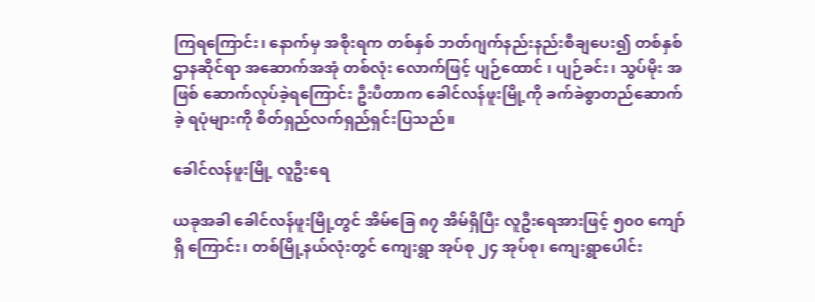ကြရကြောင်း၊ နောက်မှ အစိုးရက တစ်နှစ် ဘတ်ဂျက်နည်းနည်းစီချပေး၍ တစ်နှစ် ဌာနဆိုင်ရာ အဆောက်အအုံ တစ်လုံး လောက်ဖြင့် ပျဉ်ထောင် ၊ ပျဉ်ခင်း၊ သွပ်မိုး အဖြစ် ဆောက်လုပ်ခဲ့ရကြောင်း ဦးပီတာက ခေါင်လန်ဖူးမြို့ကို ခက်ခဲစွာတည်ဆောက်ခဲ့ ရပုံများကို စိတ်ရှည်လက်ရှည်ရှင်းပြသည်။

ခေါင်လန်ဖူးမြို့ လူဦးရေ

ယခုအခါ ခေါင်လန်ဖူးမြို့တွင် အိမ်ခြေ ၈၇ အိမ်ရှိပြီး လူဦးရေအားဖြင့် ၅၀၀ ကျော်ရှိ ကြောင်း၊ တစ်မြို့နယ်လုံးတွင် ကျေးရွာ အုပ်စု ၂၄ အုပ်စု၊ ကျေးရွာပေါင်း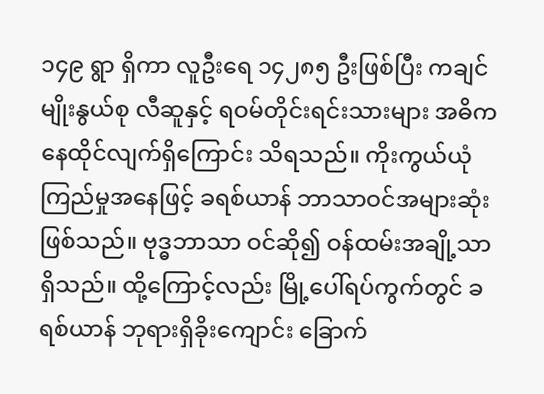၁၄၉ ရွာ ရှိကာ လူဦးရေ ၁၄၂၈၅ ဦးဖြစ်ပြီး ကချင် မျိုးနွယ်စု လီဆူနှင့် ရဝမ်တိုင်းရင်းသားများ အဓိကနေထိုင်လျက်ရှိကြောင်း သိရသည်။ ကိုးကွယ်ယုံကြည်မှုအနေဖြင့် ခရစ်ယာန် ဘာသာဝင်အများဆုံးဖြစ်သည်။ ဗုဒ္ဓဘာသာ ဝင်ဆို၍ ဝန်ထမ်းအချို့သာရှိသည်။ ထို့ကြောင့်လည်း မြို့ပေါ်ရပ်ကွက်တွင် ခရစ်ယာန် ဘုရားရှိခိုးကျောင်း ခြောက်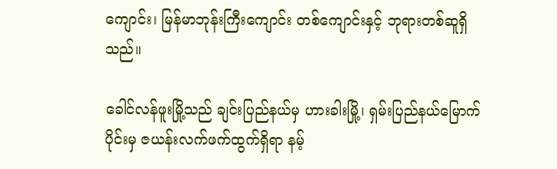ကျောင်း၊ မြန်မာဘုန်းကြီးကျောင်း တစ်ကျောင်းနှင့် ဘုရားတစ်ဆူရှိသည်။

ခေါင်လန်ဖူးမြို့သည် ချင်းပြည်နယ်မှ ဟားခါးမြို့၊ ရှမ်းပြည်နယ်မြောက်ပိုင်းမှ ဇယန်းလက်ဖက်ထွက်ရှိရာ နမ့်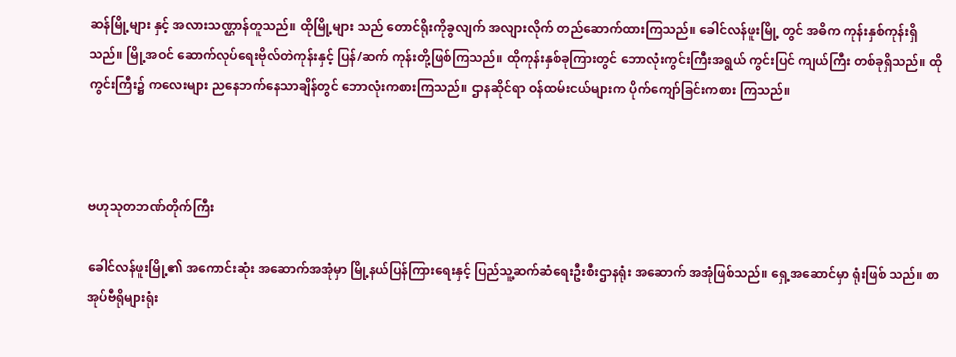ဆန်မြို့များ နှင့် အလားသဏ္ဌာန်တူသည်။ ထိုမြို့များ သည် တောင်ရိုးကိုခွလျက် အလျားလိုက် တည်ဆောက်ထားကြသည်။ ခေါင်လန်ဖူးမြို့ တွင် အဓိက ကုန်းနှစ်ကုန်းရှိသည်။ မြို့အဝင် ဆောက်လုပ်ရေးဗိုလ်တဲကုန်းနှင့် ပြန်/ဆက် ကုန်းတို့ဖြစ်ကြသည်။ ထိုကုန်းနှစ်ခုကြားတွင် ဘောလုံးကွင်းကြီးအရွယ် ကွင်းပြင် ကျယ်ကြီး တစ်ခုရှိသည်။ ထိုကွင်းကြီး၌ ကလေးများ ညနေဘက်နေသာချိန်တွင် ဘောလုံးကစားကြသည်။ ဌာနဆိုင်ရာ ဝန်ထမ်းငယ်များက ပိုက်ကျော်ခြင်းကစား ကြသည်။



ဗဟုသုတဘဏ်တိုက်ကြီး

ခေါင်လန်ဖူးမြို့၏ အကောင်းဆုံး အဆောက်အအုံမှာ မြို့နယ်ပြန်ကြားရေးနှင့် ပြည်သူ့ဆက်ဆံရေးဦးစီးဌာနရုံး အဆောက် အအုံဖြစ်သည်။ ရှေ့အဆောင်မှာ ရုံးဖြစ် သည်။ စာအုပ်ဗီရိုများရုံး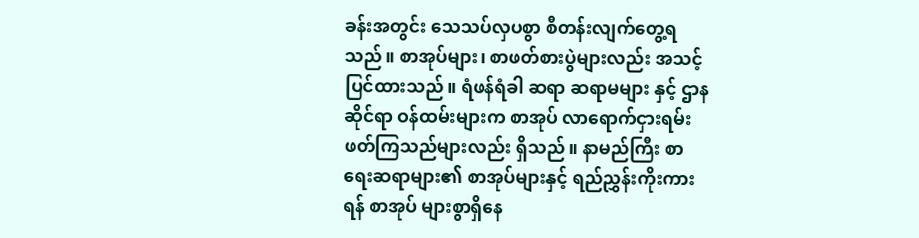ခန်းအတွင်း သေသပ်လှပစွာ စီတန်းလျက်တွေ့ရသည်။ စာအုပ်များ၊ စာဖတ်စားပွဲများလည်း အသင့် ပြင်ထားသည်။ ရံဖန်ရံခါ ဆရာ ဆရာမများ နှင့် ဌာနဆိုင်ရာ ဝန်ထမ်းများက စာအုပ် လာရောက်ငှားရမ်းဖတ်ကြသည်များလည်း ရှိသည်။ နာမည်ကြီး စာရေးဆရာများ၏ စာအုပ်များနှင့် ရည်ညွှန်းကိုးကားရန် စာအုပ် များစွာရှိနေ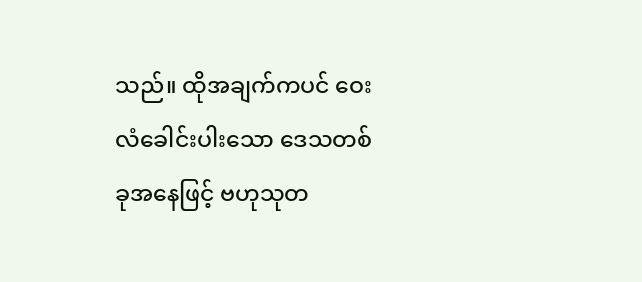သည်။ ထိုအချက်ကပင် ဝေးလံခေါင်းပါးသော ဒေသတစ်ခုအနေဖြင့် ဗဟုသုတ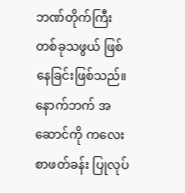ဘဏ်တိုက်ကြီး တစ်ခုသဖွယ် ဖြစ်နေခြင်းဖြစ်သည်။ နောက်ဘက် အဆောင်ကို ကလေးစာဖတ်ခန်း ပြုလုပ်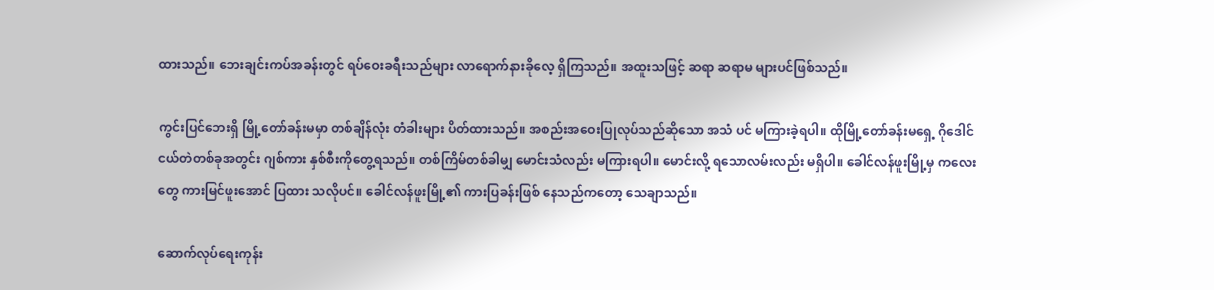ထားသည်။ ဘေးချင်းကပ်အခန်းတွင် ရပ်ဝေးခရီးသည်များ လာရောက်နားခိုလေ့ ရှိကြသည်။ အထူးသဖြင့် ဆရာ ဆရာမ များပင်ဖြစ်သည်။

ကွင်းပြင်ဘေးရှိ မြို့တော်ခန်းမမှာ တစ်ချိန်လုံး တံခါးများ ပိတ်ထားသည်။ အစည်းအဝေးပြုလုပ်သည်ဆိုသော အသံ ပင် မကြားခဲ့ရပါ။ ထိုမြို့တော်ခန်းမရှေ့ ဂိုဒေါင်ငယ်တဲတစ်ခုအတွင်း ဂျစ်ကား နှစ်စီးကိုတွေ့ရသည်။ တစ်ကြိမ်တစ်ခါမျှ မောင်းသံလည်း မကြားရပါ။ မောင်းလို့ ရသောလမ်းလည်း မရှိပါ။ ခေါင်လန်ဖူးမြို့မှ ကလေးတွေ ကားမြင်ဖူးအောင် ပြထား သလိုပင်။ ခေါင်လန်ဖူးမြို့၏ ကားပြခန်းဖြစ် နေသည်ကတော့ သေချာသည်။

ဆောက်လုပ်ရေးကုန်း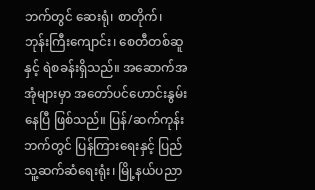ဘက်တွင် ဆေးရုံ၊ စာတိုက်၊ ဘုန်းကြီးကျောင်း၊ စေတီတစ်ဆူ နှင့် ရဲစခန်းရှိသည်။ အဆောက်အအုံများမှာ အတော်ပင်ဟောင်းနွမ်းနေပြီ ဖြစ်သည်။ ပြန်/ဆက်ကုန်းဘက်တွင် ပြန်ကြားရေးနှင့် ပြည်သူ့ဆက်ဆံရေးရုံး၊ မြို့နယ်ပညာ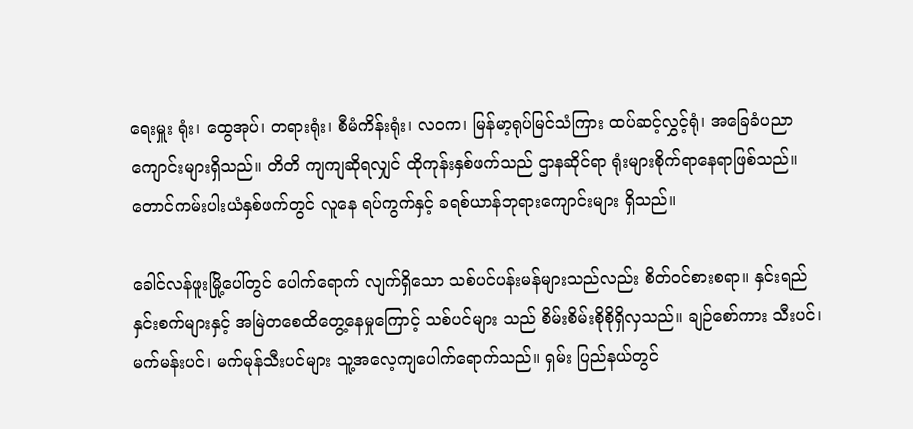ရေးမှူး ရုံး၊ ထွေအုပ်၊ တရားရုံး၊ စီမံကိန်းရုံး၊ လဝက၊ မြန်မာ့ရုပ်မြင်သံကြား ထပ်ဆင့်လွှင့်ရုံ၊ အခြေခံပညာကျောင်းများရှိသည်။ တိတိ ကျကျဆိုရလျှင် ထိုကုန်းနှစ်ဖက်သည် ဌာနဆိုင်ရာ ရုံးများစိုက်ရာနေရာဖြစ်သည်။ တောင်ကမ်းပါးယံနှစ်ဖက်တွင် လူနေ ရပ်ကွက်နှင့် ခရစ်ယာန်ဘုရားကျောင်းများ ရှိသည်။

ခေါင်လန်ဖူးမြို့ပေါ်တွင် ပေါက်ရောက် လျက်ရှိသော သစ်ပင်ပန်းမန်များသည်လည်း စိတ်ဝင်စားစရာ။ နှင်းရည် နှင်းစက်များနှင့် အမြဲတစေထိတွေ့နေမှုကြောင့် သစ်ပင်များ သည် စိမ်းစိမ်းစိုစိုရှိလှသည်။ ချဉ်စော်ကား သီးပင်၊ မက်မန်းပင်၊ မက်မုန်သီးပင်များ သူ့အလေ့ကျပေါက်ရောက်သည်။ ရှမ်း ပြည်နယ်တွင်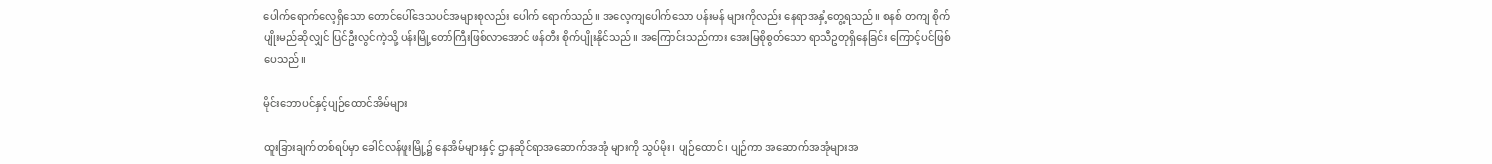ပေါက်ရောက်လေ့ရှိသော တောင်ပေါ်ဒေသပင်အများစုလည်း ပေါက် ရောက်သည်။ အလေ့ကျပေါက်သော ပန်းမန် များကိုလည်း နေရာအနှံ့တွေ့ရသည်။ စနစ် တကျ စိုက်ပျိုးမည်ဆိုလျှင် ပြင်ဦးလွင်ကဲ့သို့ ပန်းမြို့တော်ကြီးဖြစ်လာအောင် ဖန်တီး စိုက်ပျိုးနိုင်သည်။ အကြောင်းသည်ကား အေးမြစိုစွတ်သော ရာသီဥတုရှိနေခြင်း ကြောင့်ပင်ဖြစ်ပေသည်။

မိုင်းဘောပင်နှင့်ပျဉ်ထောင်အိမ်များ

ထူးခြားချက်တစ်ရပ်မှာ ခေါင်လန်ဖူးမြို့၌ နေအိမ်များနှင့် ဌာနဆိုင်ရာအဆောက်အအုံ များကို သွပ်မိုး၊ ပျဉ်ထောင်၊ ပျဉ်ကာ အဆောက်အအုံများအ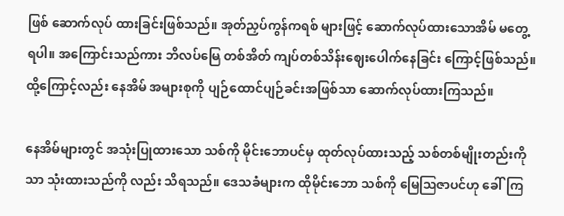ဖြစ် ဆောက်လုပ် ထားခြင်းဖြစ်သည်။ အုတ်ညှပ်ကွန်ကရစ် များဖြင့် ဆောက်လုပ်ထားသောအိမ် မတွေ့ ရပါ။ အကြောင်းသည်ကား ဘိလပ်မြေ တစ်အိတ် ကျပ်တစ်သိန်းဈေးပေါက်နေခြင်း ကြောင့်ဖြစ်သည်။ ထို့ကြောင့်လည်း နေအိမ် အများစုကို ပျဉ်ထောင်ပျဉ်ခင်းအဖြစ်သာ ဆောက်လုပ်ထားကြသည်။

နေအိမ်များတွင် အသုံးပြုထားသော သစ်ကို မိုင်းဘောပင်မှ ထုတ်လုပ်ထားသည့် သစ်တစ်မျိုးတည်းကိုသာ သုံးထားသည်ကို လည်း သိရသည်။ ဒေသခံများက ထိုမိုင်းဘော သစ်ကို မြေဩဇာပင်ဟု ခေါ်ကြ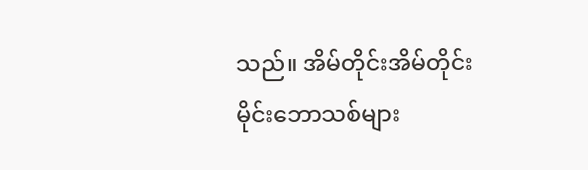သည်။ အိမ်တိုင်းအိမ်တိုင်း မိုင်းဘောသစ်များ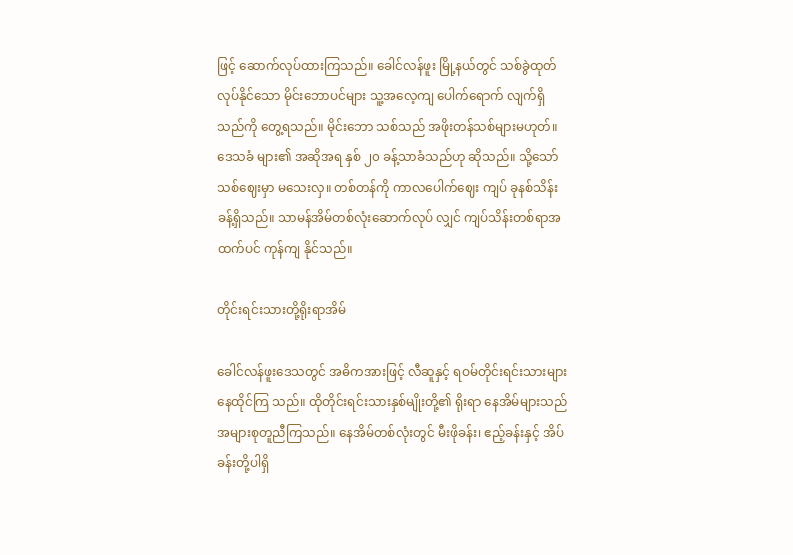ဖြင့် ဆောက်လုပ်ထားကြသည်။ ခေါင်လန်ဖူး မြို့နယ်တွင် သစ်ခွဲထုတ်လုပ်နိုင်သော မိုင်းဘောပင်များ သူ့အလေ့ကျ ပေါက်ရောက် လျက်ရှိသည်ကို တွေ့ရသည်။ မိုင်းဘော သစ်သည် အဖိုးတန်သစ်များမဟုတ်။ ဒေသခံ များ၏ အဆိုအရ နှစ် ၂၀ ခန့်သာခံသည်ဟု ဆိုသည်။ သို့သော် သစ်ဈေးမှာ မသေးလှ။ တစ်တန်ကို ကာလပေါက်ဈေး ကျပ် ခုနစ်သိန်း ခန့်ရှိသည်။ သာမန်အိမ်တစ်လုံးဆောက်လုပ် လျှင် ကျပ်သိန်းတစ်ရာအထက်ပင် ကုန်ကျ နိုင်သည်။

တိုင်းရင်းသားတို့ရိုးရာအိမ်

ခေါင်လန်ဖူးဒေသတွင် အဓိကအားဖြင့် လီဆူနှင့် ရဝမ်တိုင်းရင်းသားများ နေထိုင်ကြ သည်။ ထိုတိုင်းရင်းသားနှစ်မျိုးတို့၏ ရိုးရာ နေအိမ်များသည် အများစုတူညီကြသည်။ နေအိမ်တစ်လုံးတွင် မီးဖိုခန်း၊ ဧည့်ခန်းနှင့် အိပ်ခန်းတို့ပါရှိ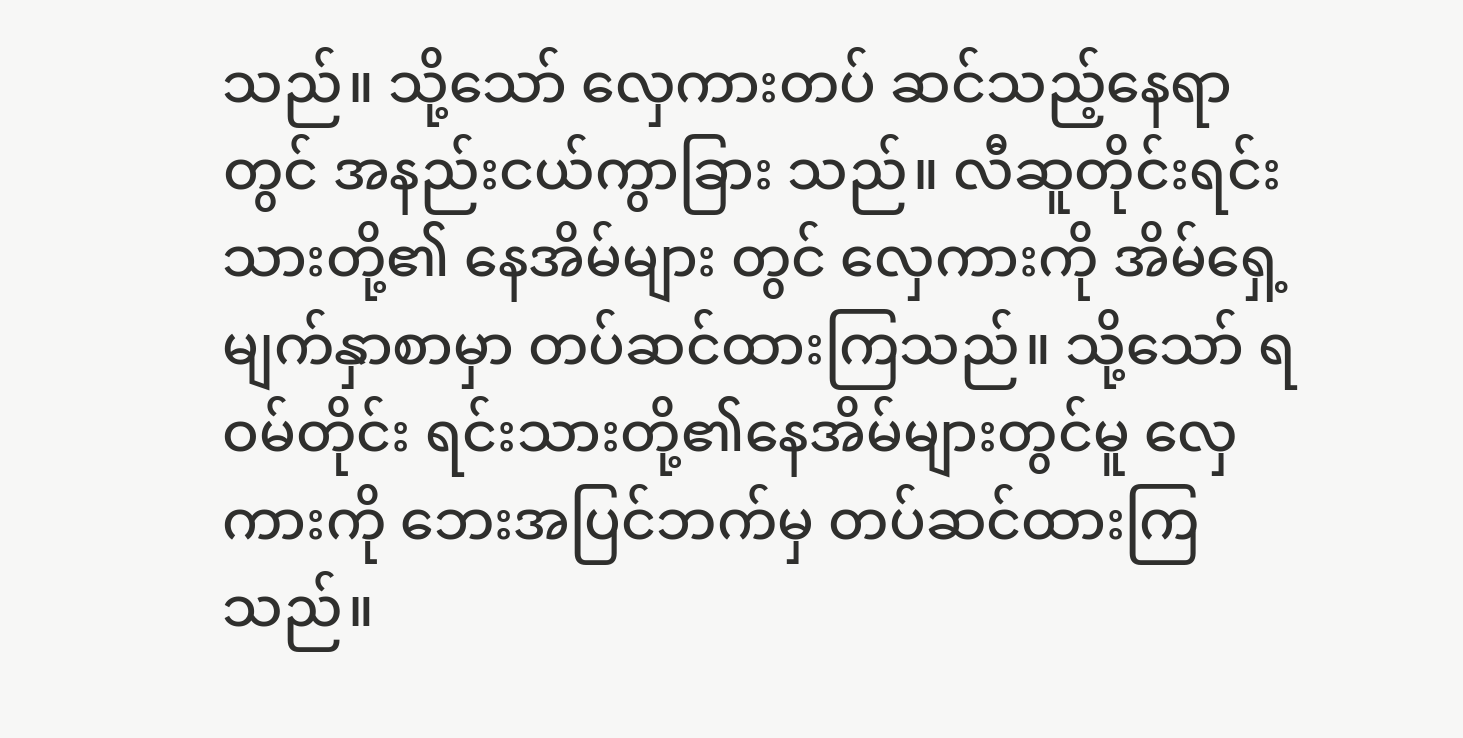သည်။ သို့သော် လှေကားတပ် ဆင်သည့်နေရာတွင် အနည်းငယ်ကွာခြား သည်။ လီဆူတိုင်းရင်းသားတို့၏ နေအိမ်များ တွင် လှေကားကို အိမ်ရှေ့မျက်နှာစာမှာ တပ်ဆင်ထားကြသည်။ သို့သော် ရဝမ်တိုင်း ရင်းသားတို့၏နေအိမ်များတွင်မူ လှေကားကို ဘေးအပြင်ဘက်မှ တပ်ဆင်ထားကြသည်။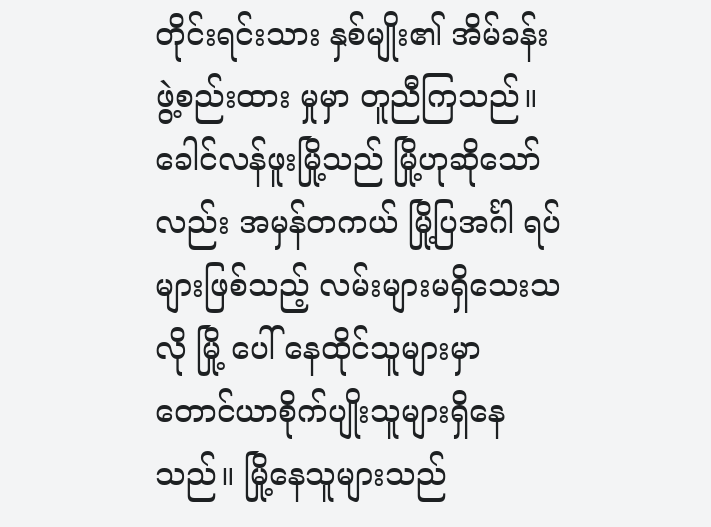တိုင်းရင်းသား နှစ်မျိုး၏ အိမ်ခန်းဖွဲ့စည်းထား မှုမှာ တူညီကြသည်။ ခေါင်လန်ဖူးမြို့သည် မြို့ဟုဆိုသော်လည်း အမှန်တကယ် မြို့ပြအင်္ဂါ ရပ်များဖြစ်သည့် လမ်းများမရှိသေးသလို မြို့ ပေါ် နေထိုင်သူများမှာ တောင်ယာစိုက်ပျိုးသူများရှိနေသည်။ မြို့နေသူများသည်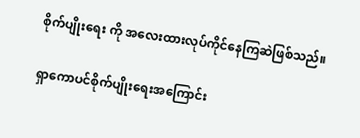စိုက်ပျိုးရေး ကို အလေးထားလုပ်ကိုင်နေကြဆဲဖြစ်သည်။

ရှာကောပင်စိုက်ပျိုးရေးအကြောင်း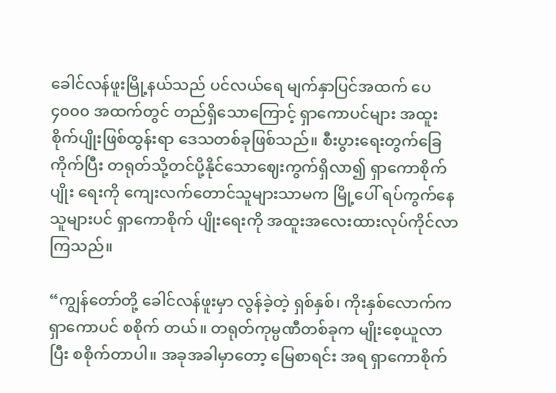ခေါင်လန်ဖူးမြို့နယ်သည် ပင်လယ်ရေ မျက်နှာပြင်အထက် ပေ ၄၀၀၀ အထက်တွင် တည်ရှိသောကြောင့် ရှာကောပင်များ အထူး စိုက်ပျိုးဖြစ်ထွန်းရာ ဒေသတစ်ခုဖြစ်သည်။ စီးပွားရေးတွက်ခြေကိုက်ပြီး တရုတ်သို့တင်ပို့နိုင်သောဈေးကွက်ရှိလာ၍ ရှာကောစိုက်ပျိုး ရေးကို ကျေးလက်တောင်သူများသာမက မြို့ပေါ် ရပ်ကွက်နေသူများပင် ရှာကောစိုက် ပျိုးရေးကို အထူးအလေးထားလုပ်ကိုင်လာ ကြသည်။

“ကျွန်တော်တို့ ခေါင်လန်ဖူးမှာ လွန်ခဲ့တဲ့ ရှစ်နှစ်၊ ကိုးနှစ်လောက်က ရှာကောပင် စစိုက် တယ်။ တရုတ်ကုမ္ပဏီတစ်ခုက မျိုးစေ့ယူလာ ပြီး စစိုက်တာပါ။ အခုအခါမှာတော့ မြေစာရင်း အရ ရှာကောစိုက်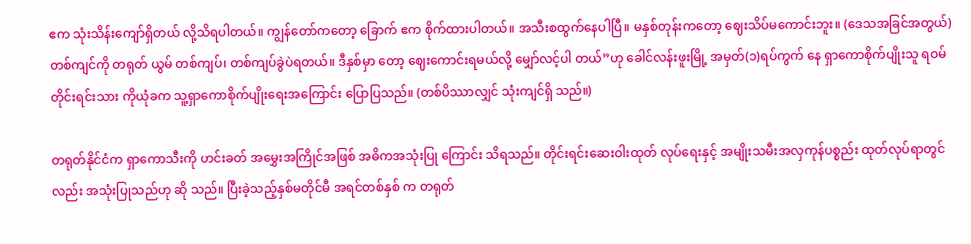ဧက သုံးသိန်းကျော်ရှိတယ် လို့သိရပါတယ်။ ကျွန်တော်ကတော့ ခြောက် ဧက စိုက်ထားပါတယ်။ အသီးစထွက်နေပါပြီ။ မနှစ်တုန်းကတော့ ဈေးသိပ်မကောင်းဘူး။ (ဒေသအခြင်အတွယ်)တစ်ကျင်ကို တရုတ် ယွမ် တစ်ကျပ်၊ တစ်ကျပ်ခွဲပဲရတယ်။ ဒီနှစ်မှာ တော့ ဈေးကောင်းရမယ်လို့ မျှော်လင့်ပါ တယ်”ဟု ခေါင်လန်းဖူးမြို့ အမှတ်(၁)ရပ်ကွက် နေ ရှာကောစိုက်ပျိုးသူ ရဝမ်တိုင်းရင်းသား ကိုယုံခက သူ့ရှာကောစိုက်ပျိုးရေးအကြောင်း ပြောပြသည်။ (တစ်ပိဿာလျှင် သုံးကျင်ရှိ သည်။)

တရုတ်နိုင်ငံက ရှာကောသီးကို ဟင်းခတ် အမွှေးအကြိုင်အဖြစ် အဓိကအသုံးပြု ကြောင်း သိရသည်။ တိုင်းရင်းဆေးဝါးထုတ် လုပ်ရေးနှင့် အမျိုးသမီးအလှကုန်ပစ္စည်း ထုတ်လုပ်ရာတွင်လည်း အသုံးပြုသည်ဟု ဆို သည်။ ပြီးခဲ့သည့်နှစ်မတိုင်မီ အရင်တစ်နှစ် က တရုတ်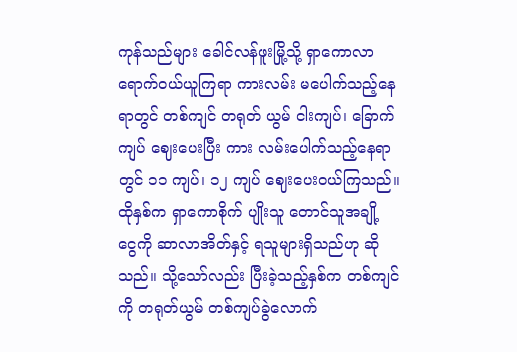ကုန်သည်များ ခေါင်လန်ဖူးမြို့သို့ ရှာကောလာရောက်ဝယ်ယူကြရာ ကားလမ်း မပေါက်သည့်နေရာတွင် တစ်ကျင် တရုတ် ယွမ် ငါးကျပ်၊ ခြောက်ကျပ် ဈေးပေးပြီး ကား လမ်းပေါက်သည့်နေရာတွင် ၁၁ ကျပ်၊ ၁၂ ကျပ် ဈေးပေးဝယ်ကြသည်။ ထိုနှစ်က ရှာကောစိုက် ပျိုးသူ တောင်သူအချို့ ငွေကို ဆာလာအိတ်နှင့် ရသူများရှိသည်ဟု ဆိုသည်။ သို့သော်လည်း ပြီးခဲ့သည့်နှစ်က တစ်ကျင်ကို တရုတ်ယွမ် တစ်ကျပ်ခွဲလောက်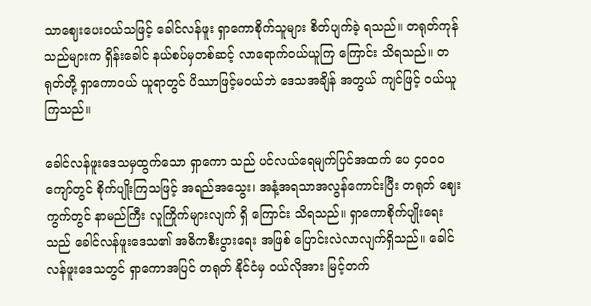သာဈေးပေးဝယ်သဖြင့် ခေါင်လန်ဖူး ရှာကောစိုက်သူများ စိတ်ပျက်ခဲ့ ရသည်။ တရုတ်ကုန်သည်များက ရှိန်းခေါင် နယ်စပ်မှတစ်ဆင့် လာရောက်ဝယ်ယူကြ ကြောင်း သိရသည်။ တရုတ်တို့ ရှာကောဝယ် ယူရာတွင် ပိဿာဖြင့်မဝယ်ဘဲ ဒေသအချိန် အတွယ် ကျင်ဖြင့် ဝယ်ယူကြသည်။

ခေါင်လန်ဖူးဒေသမှထွက်သော ရှာကော သည် ပင်လယ်ရေမျက်ပြင်အထက် ပေ ၄၀၀၀ ကျော်တွင် စိုက်ပျိုးကြသဖြင့် အရည်အသွေး၊ အနံ့အရသာအလွန်ကောင်းပြီး တရုတ် ဈေးကွက်တွင် နာမည်ကြီး လူကြိုက်များလျက် ရှိ ကြောင်း သိရသည်။ ရှာကောစိုက်ပျိုးရေး သည် ခေါင်လန်ဖူးဒေသ၏ အဓိကစီးပွားရေး အဖြစ် ပြောင်းလဲလာလျက်ရှိသည်။ ခေါင်လန်ဖူးဒေသတွင် ရှာကောအပြင် တရုတ် နိုင်ငံမှ ဝယ်လိုအား မြင့်တက်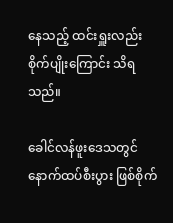နေသည့် ထင်းရှူးလည်း စိုက်ပျိုးကြောင်း သိရသည်။

ခေါင်လန်ဖူးဒေသတွင် နောက်ထပ်စီးပွား ဖြစ်စိုက်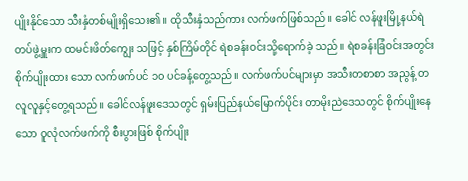ပျိုးနိုင်သော သီးနှံတစ်မျိုးရှိသေး၏။ ထိုသီးနှံသည်ကား လက်ဖက်ဖြစ်သည်။ ခေါင် လန်ဖူးမြို့နယ်ရဲတပ်ဖွဲ့မှူးက ထမင်းဖိတ်ကျွေး သဖြင့် နှစ်ကြိမ်တိုင် ရဲစခန်းဝင်းသို့ရောက်ခဲ့ သည်။ ရဲစခန်းခြံဝင်းအတွင်း စိုက်ပျိုးထား သော လက်ဖက်ပင် ၁၀ ပင်ခန့်တွေ့သည်။ လက်ဖက်ပင်များမှာ အသီးတစာစာ အညွန့် တလူလူနှင့်တွေ့ရသည်။ ခေါင်လန်ဖူးဒေသတွင် ရှမ်းပြည်နယ်မြောက်ပိုင်း တာမိုးညဲဒေသတွင် စိုက်ပျိုးနေသော ဝူလုံလက်ဖက်ကို စီးပွားဖြစ် စိုက်ပျိုး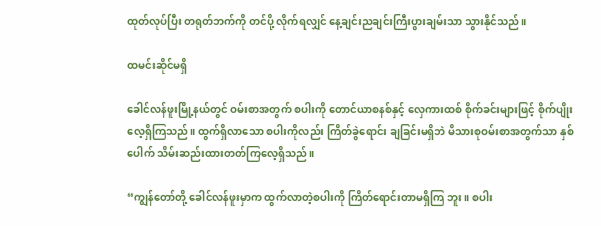ထုတ်လုပ်ပြီး တရုတ်ဘက်ကို တင်ပို့ လိုက်ရလျှင် နေ့ချင်းညချင်းကြီးပွားချမ်းသာ သွားနိုင်သည်။

ထမင်းဆိုင်မရှိ

ခေါင်လန်ဖူးမြို့နယ်တွင် ဝမ်းစာအတွက် စပါးကို တောင်ယာစနစ်နှင့် လှေကားထစ် စိုက်ခင်းများဖြင့် စိုက်ပျိုးလေ့ရှိကြသည်။ ထွက်ရှိလာသော စပါးကိုလည်း ကြိတ်ခွဲရောင်း ချခြင်းမရှိဘဲ မိသားစုဝမ်းစာအတွက်သာ နှစ် ပေါက် သိမ်းဆည်းထားတတ်ကြလေ့ရှိသည်။

“ကျွန်တော်တို့ ခေါင်လန်ဖူးမှာက ထွက်လာတဲ့စပါးကို ကြိတ်ရောင်းတာမရှိကြ ဘူး။ စပါး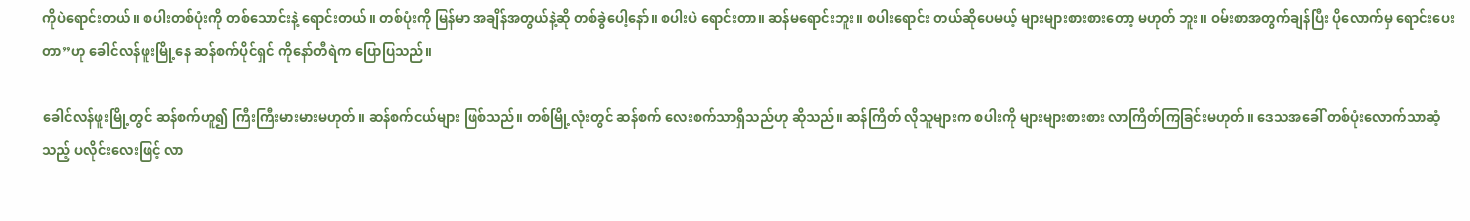ကိုပဲရောင်းတယ်။ စပါးတစ်ပုံးကို တစ်သောင်းနဲ့ ရောင်းတယ်။ တစ်ပုံးကို မြန်မာ အချိန်အတွယ်နဲ့ဆို တစ်ခွဲပေါ့နော်။ စပါးပဲ ရောင်းတာ။ ဆန်မရောင်းဘူး။ စပါးရောင်း တယ်ဆိုပေမယ့် များများစားစားတော့ မဟုတ် ဘူး။ ဝမ်းစာအတွက်ချန်ပြီး ပိုလောက်မှ ရောင်းပေးတာ”ဟု ခေါင်လန်ဖူးမြို့နေ ဆန်စက်ပိုင်ရှင် ကိုနော်တီရဲက ပြောပြသည်။

ခေါင်လန်ဖူးမြို့တွင် ဆန်စက်ဟူ၍ ကြီးကြီးမားမားမဟုတ်။ ဆန်စက်ငယ်များ ဖြစ်သည်။ တစ်မြို့လုံးတွင် ဆန်စက် လေးစက်သာရှိသည်ဟု ဆိုသည်။ ဆန်ကြိတ် လိုသူများက စပါးကို များများစားစား လာကြိတ်ကြခြင်းမဟုတ်။ ဒေသအခေါ် တစ်ပုံးလောက်သာဆံ့သည့် ပလိုင်းလေးဖြင့် လာ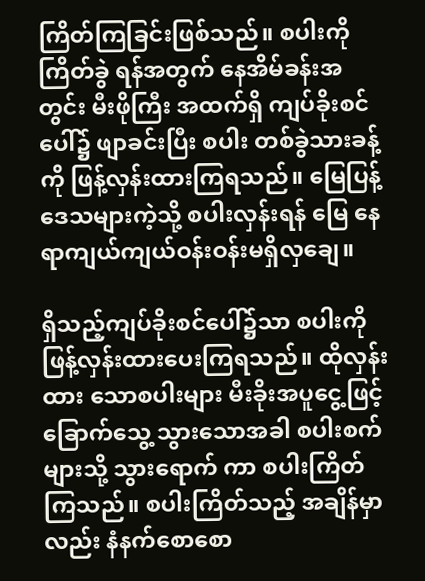ကြိတ်ကြခြင်းဖြစ်သည်။ စပါးကို ကြိတ်ခွဲ ရန်အတွက် နေအိမ်ခန်းအတွင်း မီးဖိုကြီး အထက်ရှိ ကျပ်ခိုးစင်ပေါ်၌ ဖျာခင်းပြီး စပါး တစ်ခွဲသားခန့်ကို ဖြန့်လှန်းထားကြရသည်။ မြေပြန့်ဒေသများကဲ့သို့ စပါးလှန်းရန် မြေ နေရာကျယ်ကျယ်ဝန်းဝန်းမရှိလှချေ။

ရှိသည့်ကျပ်ခိုးစင်ပေါ်၌သာ စပါးကို ဖြန့်လှန်းထားပေးကြရသည်။ ထိုလှန်းထား သောစပါးများ မီးခိုးအပူငွေ့ဖြင့် ခြောက်သွေ့ သွားသောအခါ စပါးစက်များသို့ သွားရောက် ကာ စပါးကြိတ်ကြသည်။ စပါးကြိတ်သည့် အချိန်မှာလည်း နံနက်စောစော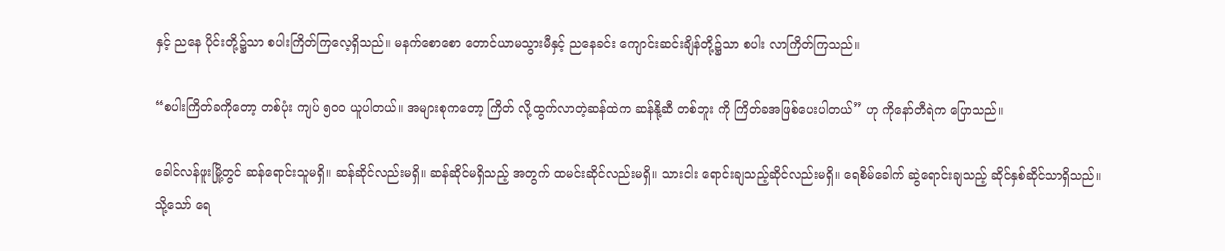နှင့် ညနေ ပိုင်းတို့၌သာ စပါးကြိတ်ကြလေ့ရှိသည်။ မနက်စောစော တောင်ယာမသွားမီနှင့် ညနေခင်း ကျောင်းဆင်းချိန်တို့၌သာ စပါး လာကြိတ်ကြသည်။

“စပါးကြိတ်ခကိုတော့ တစ်ပုံး ကျပ် ၅၀၀ ယူပါတယ်။ အများစုကတော့ ကြိတ် လို့ထွက်လာတဲ့ဆန်ထဲက ဆန်နို့ဆီ တစ်ဘူး ကို ကြိတ်ခအဖြစ်ပေးပါတယ်” ဟု ကိုနော်တီရဲက ပြောသည်။

ခေါင်လန်ဖူးမြို့တွင် ဆန်ရောင်းသူမရှိ။ ဆန်ဆိုင်လည်းမရှိ။ ဆန်ဆိုင်မရှိသည့် အတွက် ထမင်းဆိုင်လည်းမရှိ။ သားငါး ရောင်းချသည့်ဆိုင်လည်းမရှိ။ ရေစိမ်ခေါက် ဆွဲရောင်းချသည့် ဆိုင်နှစ်ဆိုင်သာရှိသည်။ သို့သော် ရေ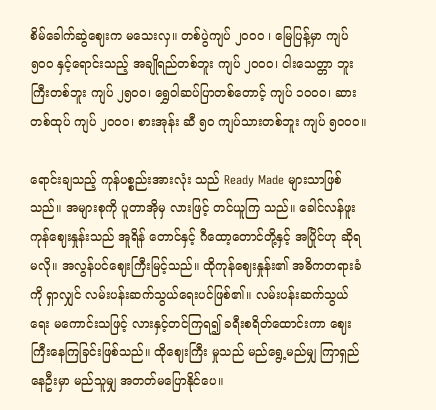စိမ်ခေါက်ဆွဲဈေးက မသေးလှ။ တစ်ပွဲကျပ် ၂၀၀၀ ၊ မြေပြန့်မှာ ကျပ် ၅၀၀ နှင့်ရောင်းသည့် အချိုရည်တစ်ဘူး ကျပ် ၂၀၀၀၊ ငါးသေတ္တာ ဘူးကြီးတစ်ဘူး ကျပ် ၂၅၀၀၊ ရွှေဝါဆပ်ပြာတစ်တောင့် ကျပ် ၁၀၀၀၊ ဆားတစ်ထုပ် ကျပ် ၂၀၀၀၊ စားအုန်း ဆီ ၅၀ ကျပ်သားတစ်ဘူး ကျပ် ၅၀၀၀။

ရောင်းချသည့် ကုန်ပစ္စည်းအားလုံး သည် Ready Made များသာဖြစ်သည်။ အများစုကို ပူတာအိုမှ လားဖြင့် တင်ယူကြ သည်။ ခေါင်လန်ဖူးကုန်ဈေးနှုန်းသည် အူရိန် တောင်နှင့် ဂီထော့တောင်တို့နှင့် အပြိုင်ဟု ဆိုရမလို။ အလွန်ပင်ဈေးကြီးမြင့်သည်။ ထိုကုန်ဈေးနှုန်း၏ အဓိကတရားခံကို ရှာလျှင် လမ်းပန်းဆက်သွယ်ရေးပင်ဖြစ်၏။ လမ်းပန်းဆက်သွယ်ရေး မကောင်းသဖြင့် လားနှင့်တင်ကြရ၍ ခရီးစရိတ်ထောင်းကာ ဈေးကြီးနေကြခြင်းဖြစ်သည်။ ထိုဈေးကြီး မှုသည် မည်ရွေ့မည်မျှ ကြာရှည်နေဦးမှာ မည်သူမျှ အတတ်မပြောနိုင်ပေ။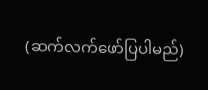(ဆက်လက်ဖော်ပြပါမည်)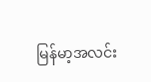မြန်မာ့အလင်း